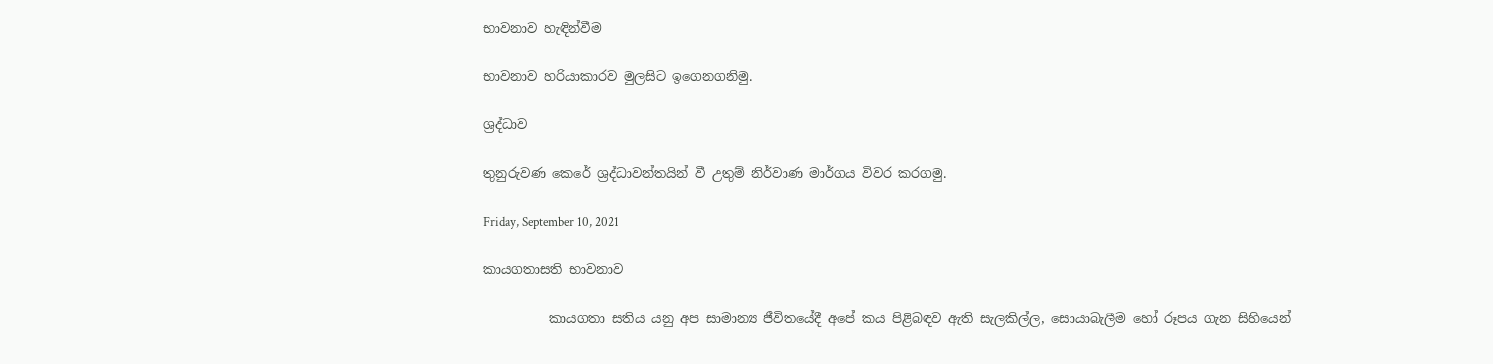භාවනාව හැඳින්වීම

භාවනාව හරියාකාරව මුලසිට ඉගෙනගනිමු.

ශ්‍රද්ධාව

තුනුරුවණ කෙරේ ශ්‍රද්ධාවන්තයින් වී උතුම් නිර්වාණ මාර්ගය විවර කරගමු.

Friday, September 10, 2021

කායගතාසති භාවනාව

          කායගතා සතිය යනු අප සාමාන්‍ය ජීවිතයේදී අපේ කය පිළිබඳව ඇති සැලකිල්ල, සොයාබැලීම හෝ රූපය ගැන සිහියෙන්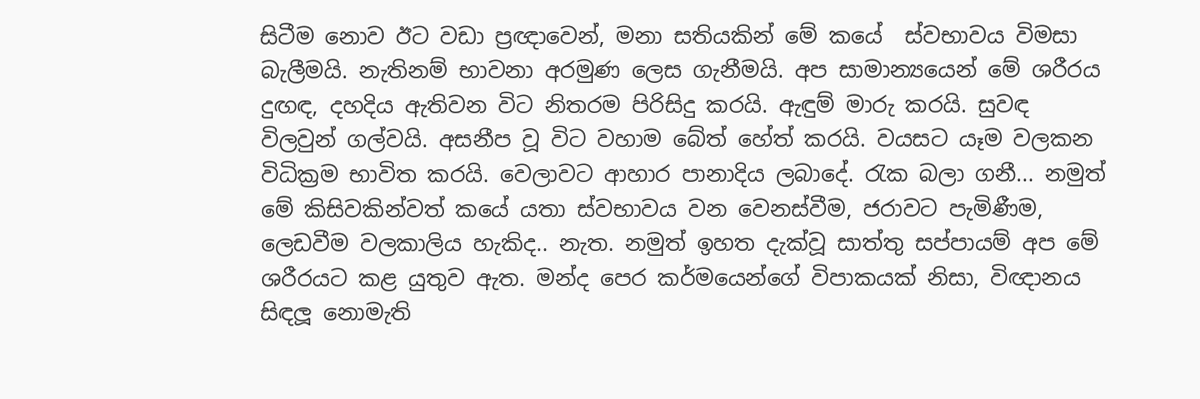සිටීම නොව ඊට වඩා ප්‍රඥාවෙන්, මනා සතියකින් මේ කයේ  ස්වභාවය විමසා බැලීමයි. නැතිනම් භාවනා අරමුණ ලෙස ගැනීමයි. අප සාමාන්‍යයෙන් මේ ශරීරය දුඟඳ, දහදිය ඇතිවන විට නිතරම පිරිසිදු කරයි. ඇඳුම් මාරු කරයි. සුවඳ විලවුන් ගල්වයි. අසනීප වූ විට වහාම බේත් හේත් කරයි. වයසට යෑම වලකන විධික්‍රම භාවිත කරයි. වෙලාවට ආහාර පානාදිය ලබාදේ. රැක බලා ගනී... නමුත් මේ කිසිවකින්වත් කයේ යතා ස්වභාවය වන වෙනස්වීම, ජරාවට පැමිණීම, ලෙඩවීම වලකාලිය හැකිද.. නැත. නමුත් ඉහත දැක්වූ සාත්තු සප්පායම් අප මේ ශරීරයට කළ යුතුව ඇත. මන්ද පෙර කර්මයෙන්ගේ විපාකයක් නිසා, විඥානය සිඳලූ නොමැති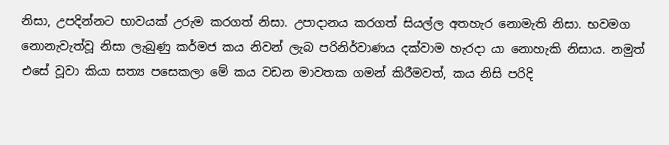නිසා, උපදින්නට භාවයක් උරුම කරගත් නිසා. උපාදානය කරගත් සියල්ල අතහැර නොමැති නිසා. භවමග නොනැවැත්වූ නිසා ලැබුණු කර්මජ කය නිවන් ලැබ පරිනිර්වාණය දක්වාම හැරදා යා නොහැකි නිසාය. නමුත් එසේ වූවා කියා සත්‍ය පසෙකලා මේ කය වඩන මාවතක ගමන් කිරීමවත්, කය නිසි පරිදි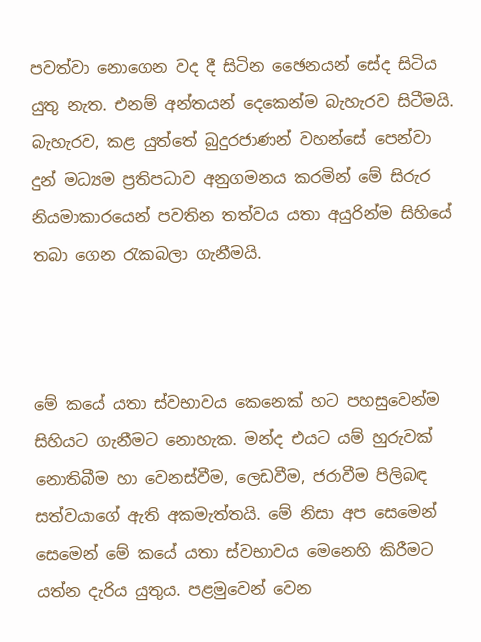පවත්වා නොගෙන වද දී සිටින ඡෛනයන් සේද සිටිය යුතු නැත. එනම් අන්තයන් දෙකෙන්ම බැහැරව සිටීමයි. බැහැරව, කළ යුත්තේ බුදුරජාණන් වහන්සේ පෙන්වා දුන් මධ්‍යම ප්‍රතිපධාව අනුගමනය කරමින් මේ සිරුර නියමාකාරයෙන් පවතින තත්වය යතා අයුරින්ම සිහියේ තබා ගෙන රැකබලා ගැනීමයි.



මේ කයේ යතා ස්වභාවය කෙනෙක් හට පහසුවෙන්ම සිහියට ගැනීමට නොහැක. මන්ද එයට යම් හුරුවක් නොතිබීම හා වෙනස්වීම, ලෙඩවීම, ජරාවීම පිලිබඳ සත්වයාගේ ඇති අකමැත්තයි. මේ නිසා අප සෙමෙන් සෙමෙන් මේ කයේ යතා ස්වභාවය මෙනෙහි කිරීමට යත්න දැරිය යුතුය. පළමුවෙන් වෙන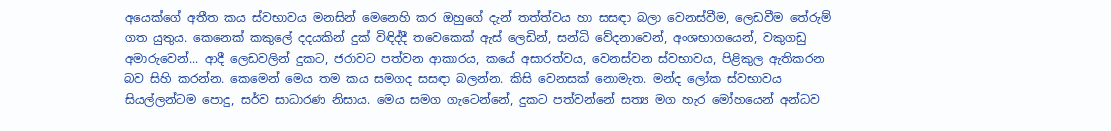අයෙක්ගේ අතීත කය ස්වභාවය මනසින් මෙනෙහි කර ඔහුගේ දැන් තත්ත්වය හා සසඳා බලා වෙනස්වීම, ලෙඩවීම තේරුම් ගත යුතුය. කෙනෙක් කකුලේ දදයකින් දුක් විඳිද්දී තවෙකෙක් ඇස් ලෙඩින්, සන්ධි වේදනාවෙන්, අංශභාගයෙන්, වකුගඩු අමාරුවෙන්... ආදී ලෙඩවලින් දුකට, ජරාවට පත්වන ආකාරය, කයේ අසාරත්වය, වෙනස්වන ස්වභාවය, පිළිකුල ඇතිකරන බව සිහි කරන්න. කෙමෙන් මෙය තම කය සමගද සසඳා බලන්න. කිසි වෙනසක් නොමැත. මන්ද ලෝක ස්වභාවය සියල්ලන්ටම පොදු, සර්ව සාධාරණ නිසාය. මෙය සමග ගැටෙන්නේ, දුකට පත්වන්නේ සත්‍ය මග හැර මෝහයෙන් අන්ධව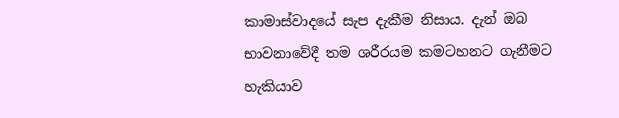කාමාස්වාදයේ සැප දැකීම නිසාය. දැන් ඔබ භාවනාවේදී තම ශරීරයම කමටහනට ගැනීමට හැකියාව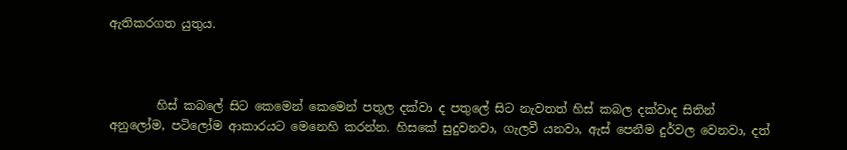ඇතිකරගත යුතුය.



        හිස් කබලේ සිට කෙමෙන් කෙමෙන් පතුල දක්වා ද පතුලේ සිට නැවතත් හිස් කබල දක්වාද සිතින් අනුලෝම, පටිලෝම ආකාරයට මෙනෙහි කරන්න. හිසකේ සුදුවනවා, ගැලවී යනවා, ඇස් පෙනීම දුර්වල වෙනවා, දත්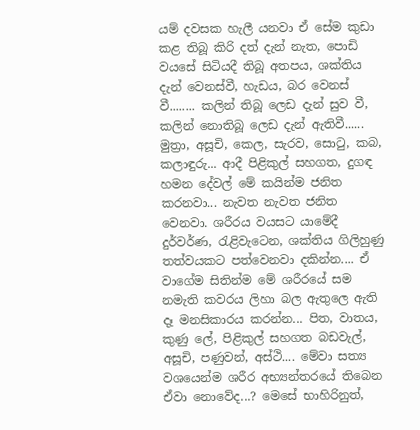යම් දවසක හැලී යනවා ඒ සේම කුඩා කළ තිබූ කිරි දත් දැන් නැත, පොඩි වයසේ සිටියදී තිබූ අතපය, ශක්තිය දැන් වෙනස්වී, හැඩය, බර වෙනස් වී........ කලින් තිබූ ලෙඩ දැන් සුව වී, කලින් නොතිබූ ලෙඩ දැන් ඇතිවී...... මුත්‍රා, අසූචි, කෙල, සැරව, සොටු, කබ, කලාඳුරු... ආදී පිළිකුල් සහගත, දුගඳ හමන දේවල් මේ කයින්ම ජනිත කරනවා... නැවත නැවත ජනිත වෙනවා. ශරීරය වයසට යාමේදී දුර්වර්ණ, රැළිවැටෙන, ශක්තිය ගිලිහුණු තත්වයකට පත්වෙනවා දකින්න.... ඒ වාගේම සිතින්ම මේ ශරීරයේ සම නමැති කවරය ලිහා බල ඇතුලෙ ඇති දෑ මනසිකාරය කරන්න... පිත, වාතය, කුණු ලේ, පිළිකුල් සහගත බඩවැල්, අසූචි, පණුවන්, අස්ථි.... මේවා සත්‍ය වශයෙන්ම ශරීර අභ්‍යන්තරයේ තිබෙන ඒවා නොවේද...? මෙසේ භාහිරිනුත්,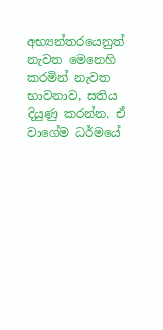අභ්‍යන්තරයෙනුත් නැවත මෙනෙහි කරමින් නැවත භාවනාව, සතිය දියුණු කරන්න. ඒ වාගේම ධර්මයේ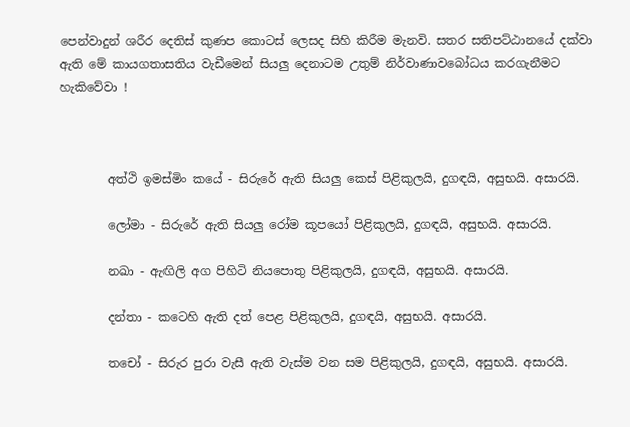පෙන්වාදුන් ශරීර දෙතිස් කුණප කොටස් ලෙසද සිහි කිරීම මැනවි. සතර සතිපට්ඨානයේ දක්වා ඇති මේ කායගතාසතිය වැඩීමෙන් සියලු දෙනාටම උතුම් නිර්වාණාවබෝධය කරගැනීමට හැකිවේවා !



        අත්ථි ඉමස්මිං කයේ - සිරුරේ ඇති සියලු කෙස් පිළිකුලයි, දුගඳයි, අසුභයි. අසාරයි.

        ලෝමා - සිරුරේ ඇති සියලු රෝම කූපයෝ පිළිකුලයි, දුගඳයි, අසුභයි. අසාරයි.

        නඛා - ඇඟිලි අග පිහිටි නියපොතු පිළිකුලයි, දුගඳයි, අසුභයි. අසාරයි.

        දන්තා - කටෙහි ඇති දත් පෙළ පිළිකුලයි, දුගඳයි, අසුභයි. අසාරයි.

        තචෝ - සිරුර පුරා වැසී ඇති වැස්ම වන සම පිළිකුලයි, දුගඳයි, අසුභයි. අසාරයි.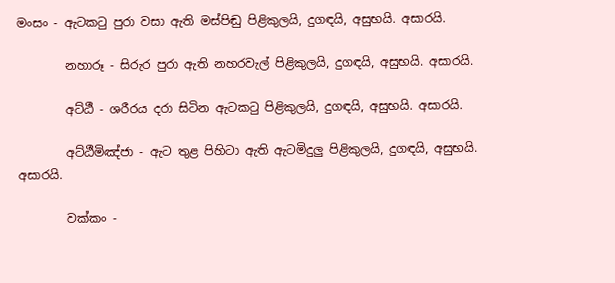මංසං - ඇටකටු පුරා වසා ඇති මස්පිඬු පිළිකුලයි, දුගඳයි, අසුභයි. අසාරයි.

        නහාරූ - සිරුර පුරා ඇති නහරවැල් පිළිකුලයි, දුගඳයි, අසුභයි. අසාරයි.

        අට්ඨී - ශරීරය දරා සිටින ඇටකටු පිළිකුලයි, දුගඳයි, අසුභයි. අසාරයි.

        අට්ඨීමිඤ්ජා - ඇට තුළ පිහිටා ඇති ඇටමිදුලු පිළිකුලයි, දුගඳයි, අසුභයි. අසාරයි.

        වක්කං -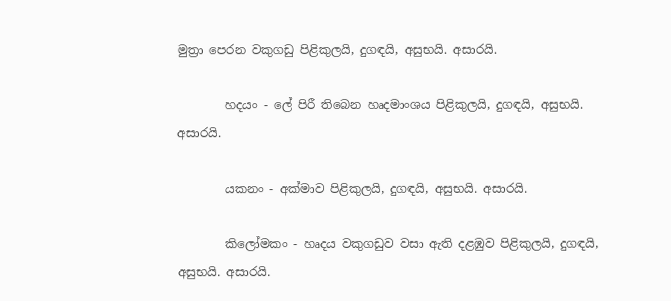මුත්‍රා පෙරන වකුගඩු පිළිකුලයි, දුගඳයි, අසුභයි. අසාරයි.

        හදයං - ලේ පිරී තිබෙන හෘදමාංශය පිළිකුලයි, දුගඳයි, අසුභයි. අසාරයි.

        යකනං - අක්මාව පිළිකුලයි, දුගඳයි, අසුභයි. අසාරයි.

        කිලෝමකං - හෘදය වකුගඩුව වසා ඇති දළඹුව පිළිකුලයි, දුගඳයි, අසුභයි. අසාරයි.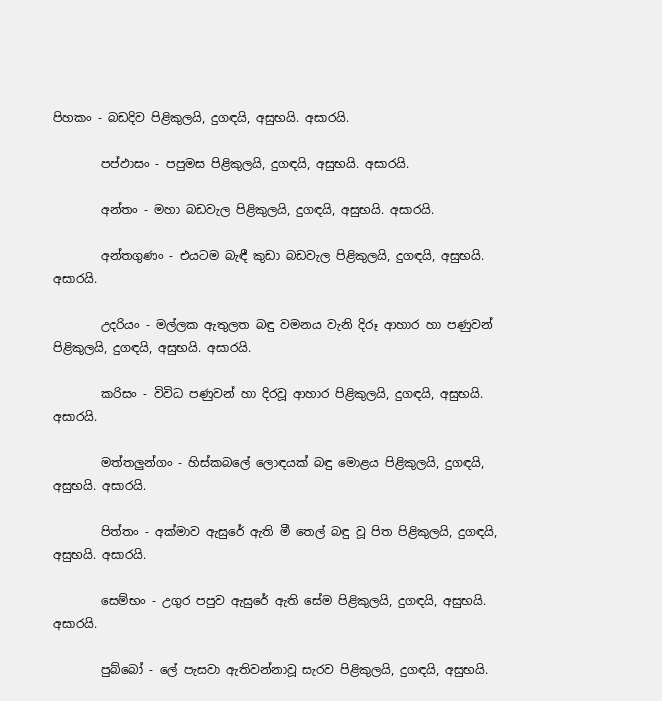පිහකං - බඩදිව පිළිකුලයි, දුගඳයි, අසුභයි. අසාරයි.

        පප්ඵාසං - පපුමස පිළිකුලයි, දුගඳයි, අසුභයි. අසාරයි.

        අන්තං - මහා බඩවැල පිළිකුලයි, දුගඳයි, අසුභයි. අසාරයි.

        අන්තගුණං - එයටම බැඳී කුඩා බඩවැල පිළිකුලයි, දුගඳයි, අසුභයි. අසාරයි.

        උදරියං - මල්ලක ඇතුලත බඳු වමනය වැනි දිරූ ආහාර හා පණුවන් පිළිකුලයි, දුගඳයි, අසුභයි. අසාරයි.

        කරිසං - විවිධ පණුවන් හා දිරවූ ආහාර පිළිකුලයි, දුගඳයි, අසුභයි. අසාරයි.

        මත්තලුන්ගං - හිස්කබලේ ලොඳයක් බඳු මොළය පිළිකුලයි, දුගඳයි, අසුභයි. අසාරයි.

        පිත්තං - අක්මාව ඇසුරේ ඇති මී තෙල් බඳු වූ පිත පිළිකුලයි, දුගඳයි, අසුභයි. අසාරයි.

        සෙම්භං - උගුර පපුව ඇසුරේ ඇති සේම පිළිකුලයි, දුගඳයි, අසුභයි. අසාරයි.

        පුබ්බෝ - ලේ පැසවා ඇතිවන්නාවූ සැරව පිළිකුලයි, දුගඳයි, අසුභයි.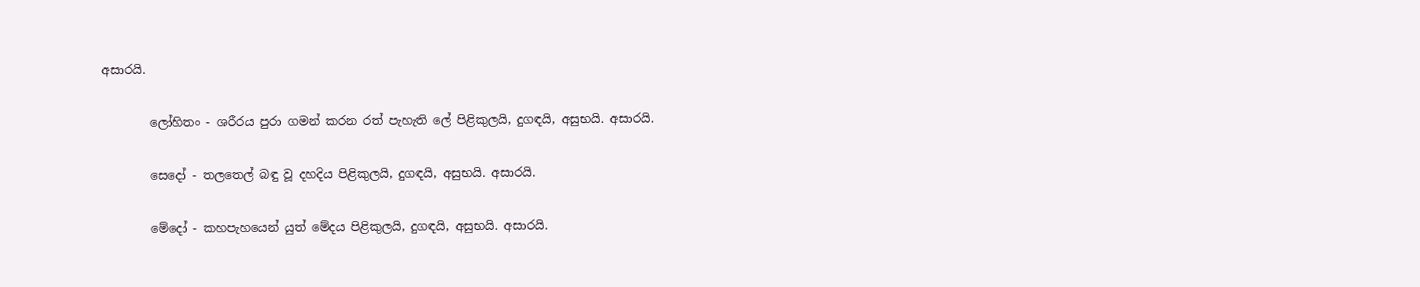අසාරයි.

        ලෝහිතං - ශරීරය පුරා ගමන් කරන රත් පැහැති ලේ පිළිකුලයි, දුගඳයි, අසුභයි. අසාරයි.

        සෙදෝ - තලතෙල් බඳු වූ දහදිය පිළිකුලයි, දුගඳයි, අසුභයි. අසාරයි.

        මේදෝ - කහපැහයෙන් යුත් මේදය පිළිකුලයි, දුගඳයි, අසුභයි. අසාරයි.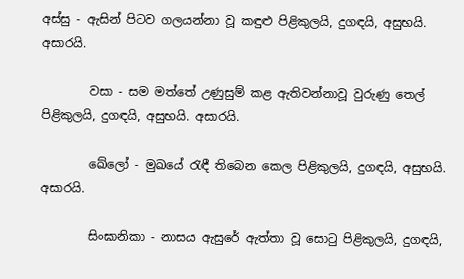අස්සු - ඇසින් පිටව ගලයන්නා වූ කඳුළු පිළිකුලයි, දුගඳයි, අසුභයි. අසාරයි.

        වසා - සම මත්තේ උණුසුම් කළ ඇතිවන්නාවූ වුරුණු තෙල් පිළිකුලයි, දුගඳයි, අසුභයි. අසාරයි.

        ඛේලෝ - මුඛයේ රැඳී තිබෙන කෙල පිළිකුලයි, දුගඳයි, අසුභයි. අසාරයි.

        සිංඝානිකා - නාසය ඇසුරේ ඇත්තා වූ සොටු පිළිකුලයි, දුගඳයි,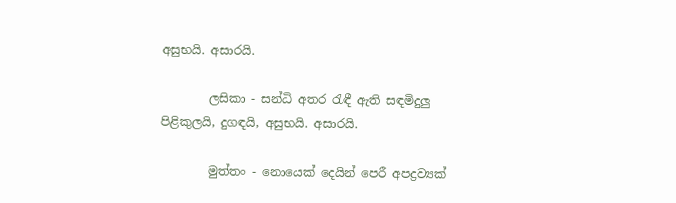අසුභයි. අසාරයි.

        ලසිකා - සන්ධි අතර රැඳී ඇති සඳමිදුලු පිළිකුලයි, දුගඳයි, අසුභයි. අසාරයි.

        මුත්තං - නොයෙක් දෙයින් පෙරී අපද්‍රව්‍යක්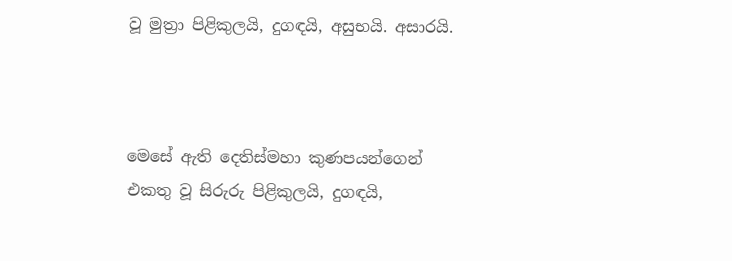වූ මුත්‍රා පිළිකුලයි, දුගඳයි, අසුභයි. අසාරයි.



මෙසේ ඇති දෙතිස්මහා කුණපයන්ගෙන් එකතු වූ සිරුරු පිළිකුලයි, දුගඳයි,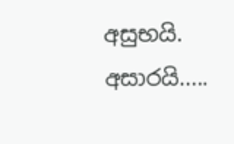අසුභයි. අසාරයි.....